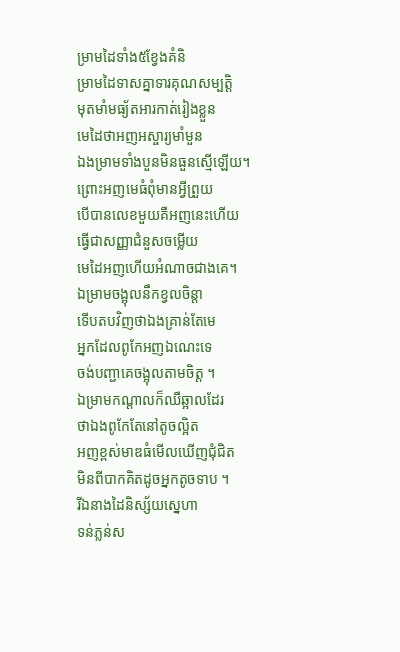ម្រាមដៃទាំង៥ខ្វែងគំនិ
ម្រាមដៃទាសគ្នាទារគុណសម្បត្តិ
មុតមាំមធ្យ័តអារកាត់រៀងខ្លួន
មេដៃថាអញអស្ចារ្យមាំមួន
ឯងម្រាមទាំងបួនមិនធួនស្មើឡើយ។
ព្រោះអញមេធំពុំមានអ្វីព្រួយ
បើបានលេខមួយគឺអញនេះហើយ
ធ្វើជាសញ្ញាជំនួសចម្លើយ
មេដៃអញហើយអំណាចជាងគេ។
ឯម្រាមចង្អុលនឹកខ្វលចិន្តា
ទើបតបវិញថាឯងគ្រាន់តែមេ
អ្នកដែលពូកែអញឯណេះទេ
ចង់បញ្ជាគេចង្អុលតាមចិត្ត ។
ឯម្រាមកណ្តាលក៏ឈឺឆ្អាលដែរ
ថាឯងពូកែតែនៅតូចល្អិត
អញខ្ពស់មាឌធំមើលឃើញជុំជិត
មិនពីបាកគិតដូចអ្នកតូចទាប ។
រីឯនាងដៃនិស្ស័យស្នេហា
ទន់ភ្លន់ស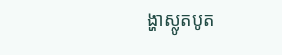ង្ហាស្លូតបូត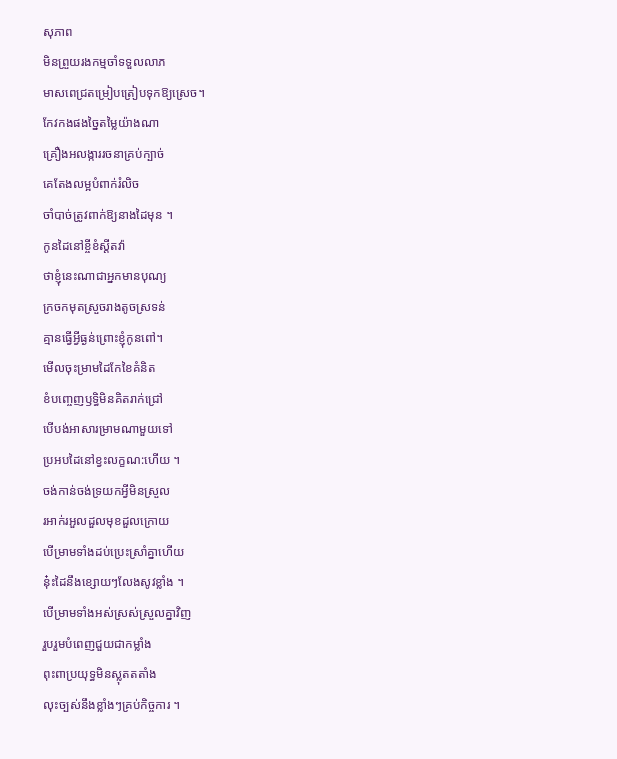សុភាព
មិនព្រួយរងកម្មចាំទទួលលាភ
មាសពេជ្រតម្រៀបត្រៀបទុកឱ្យស្រេច។
កែវកងផងច្នៃតម្លៃយ៉ាងណា
គ្រឿងអលង្ការរចនាគ្រប់ក្បាច់
គេតែងលម្អបំពាក់រំលិច
ចាំបាច់ត្រូវពាក់ឱ្យនាងដៃមុន ។
កូនដៃនៅខ្ចីខំស្តីតវ៉ា
ថាខ្ញុំនេះណាជាអ្នកមានបុណ្យ
ក្រចកមុតស្រួចរាងតូចស្រទន់
គ្មានធ្វើអ្វីធ្ងន់ព្រោះខ្ញុំកូនពៅ។
មើលចុះម្រាមដៃកែខៃគំនិត
ខំបញ្ចេញឫទ្ធិមិនគិតរាក់ជ្រៅ
បើបង់អាសារម្រាមណាមួយទៅ
ប្រអបដៃនៅខ្វះលក្ខណ:ហើយ ។
ចង់កាន់ចង់ទ្រយកអ្វីមិនស្រួល
រអាក់រអួលដួលមុខដួលក្រោយ
បើម្រាមទាំងដប់ប្រេះស្រាំគ្នាហើយ
នុ៎ះដៃនឹងខ្សោយៗលែងសូវខ្លាំង ។
បើម្រាមទាំងអស់ស្រស់ស្រួលគ្នាវិញ
រួបរួមបំពេញជួយជាកម្លាំង
ពុះពាប្រយុទ្ធមិនស្លុតតតាំង
លុះច្បស់នឹងខ្លាំងៗគ្រប់កិច្ចការ ។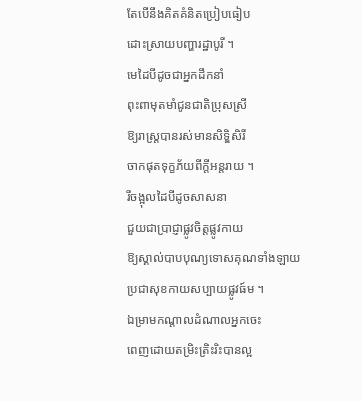តែបើនឹងគិតគំនិតប្រៀបធៀប
ដោះស្រាយបញ្ហារដ្ឋាបូរី ។
មេដៃបីដូចជាអ្នកដឹកនាំ
ពុះពាមុតមាំជូនជាតិប្រុសស្រី
ឱ្យរាស្រ្តបានរស់មានសិទ្ឌិសិរី
ចាកផុតទុក្ខភ័យពីក្តីអន្តរាយ ។
រីចង្អុលដៃបីដូចសាសនា
ជួយជាប្រាជ្ញាផ្លូវចិត្តផ្លូវកាយ
ឱ្យស្គាល់បាបបុណ្យទោសគុណទាំងឡាយ
ប្រជាសុខកាយសប្បាយផ្លូវធ៍ម ។
ឯម្រាមកណ្តាលដំណាលអ្នកចេះ
ពេញដោយតម្រិះត្រិះរិះបានល្អ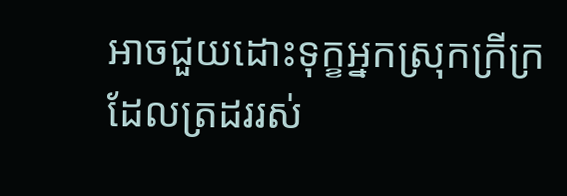អាចជួយដោះទុក្ខអ្នកស្រុកក្រីក្រ
ដែលត្រដររស់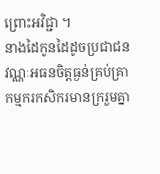ព្រោះអវិជ្ជា ។
នាងដៃកូនដៃដូចប្រជាជន
វណ្ណៈអធនចិត្តធ្ងន់គ្រប់គ្រា
កម្មករកសិករមានក្ររួមគ្នា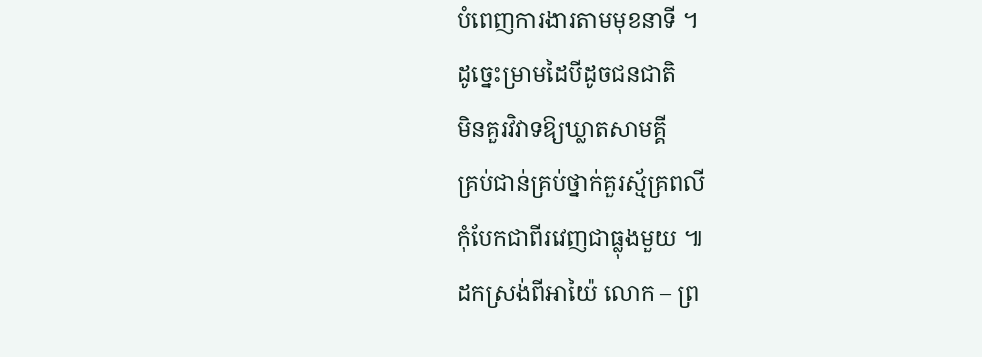បំពេញការងារតាមមុខនាទី ។
ដូច្នេះម្រាមដៃបីដូចជនជាតិ
មិនគួរវិវាទឱ្យឃ្លាតសាមគ្គី
គ្រប់ជាន់គ្រប់ថ្នាក់គួរស្ម័គ្រពលី
កុំបែកជាពីរវេញជាធ្លុងមួយ ៕
ដកស្រង់ពីអាយ៉ៃ លោក – ព្រ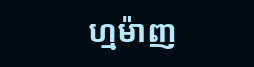ហ្មម៉ាញ